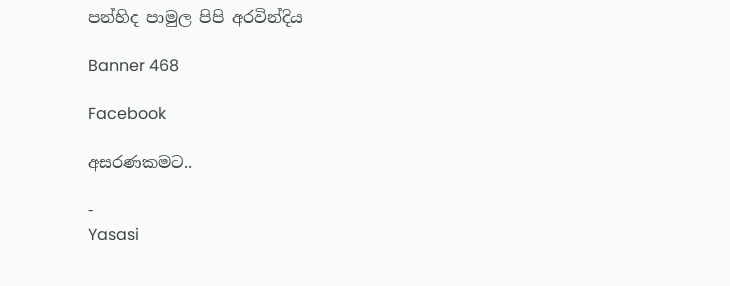පන්හිද පාමුල පිපි අරවින්දිය

Banner 468

Facebook

අසරණකමට..

-
Yasasi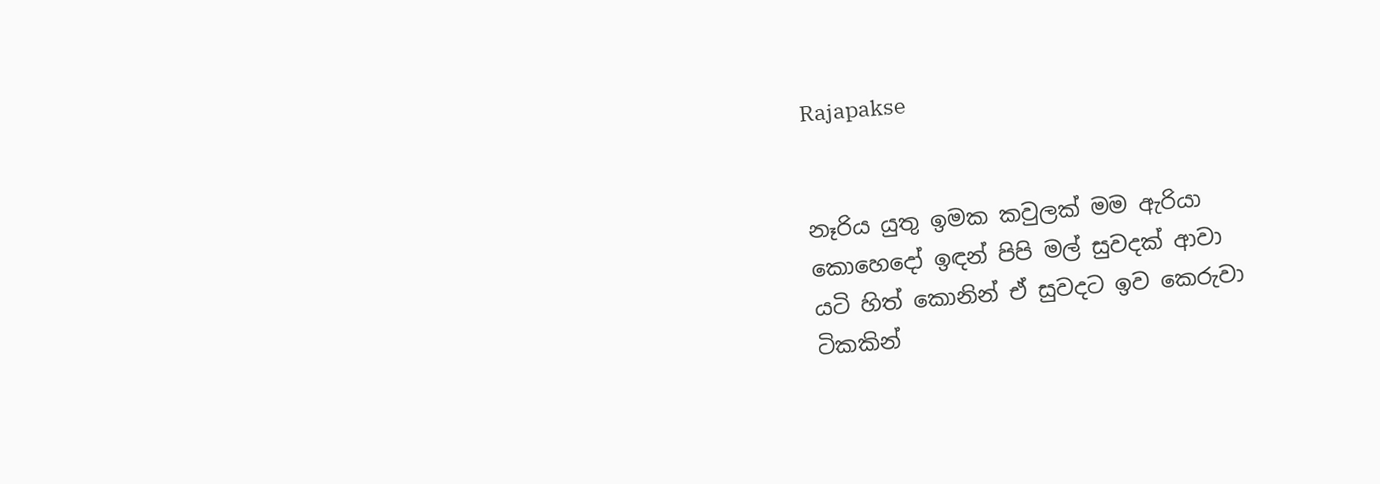Rajapakse


නෑරිය යුතු ඉමක කවුලක් මම ඇරියා
කොහෙදෝ ඉඳන් පිපි මල් සුවදක් ආවා
යටි හිත් කොනින් ඒ සුවදට ඉව කෙරුවා
ටිකකින්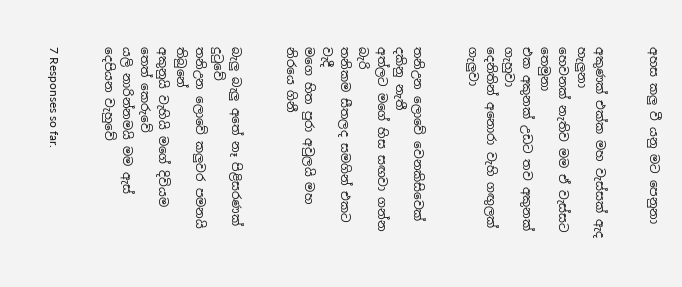අහස කලු වී යනු මට පෙනුනා


අකුණක් එක්ක මහ වැස්සක් ඇද හැලුනා
හෙවනක් නැතිව මම ඒ වැස්සට තෙමුනා
එක අකුනක් උඩට තව අකුනක් ගැහුවා
දෙනිතින් අනොරා වැහි ගඟුලක් ගැලුවා


තනිඋන ලොවේ වෙනකිසිවෙක් දකිනු නැතී
අත්ලට මගේ හිස සඟවා ගන්න බැරි
තනිකම සීතලද සමගින් එකට වැදී
මගෙ හිත පුරා අවුලයි මහ නිරයෙ ගිනී


බැලු බැලු අතේ නෑ පිළිසරණක් දුටුවේ
තනිඋන ලොවේ කලුවර පමනයි තිබුනේ
අකුනුයි වැහියි මගේ දිවියම තෙත් කෙරුවේ
යලි නාරින්නමයි මම ඇස් දෙපියන වැහුවේ


7 Responses so far.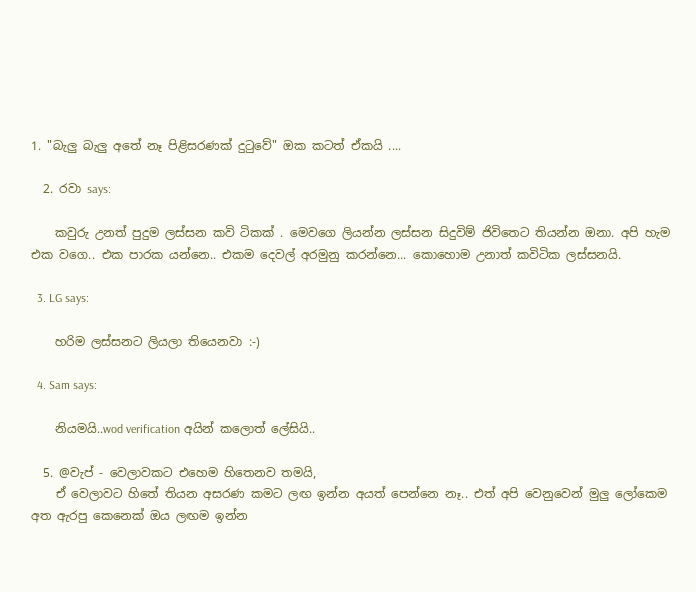1. "බැලු බැලු අතේ නෑ පිළිසරණක් දුටුවේ" ඔක කටත් ඒකයි ....

  2. රවා says:

    කවුරු උනත් පුදුම ලස්සන කවි ටිකක් . මෙවගෙ ලියන්න ලස්සන සිදුවිම් ජිවිතෙට තියන්න ඔනා. අපි හැම එක වගෙ.. එක පාරක යන්නෙ.. එකම දෙවල් අරමුනු කරන්නෙ... කොහොම උනාත් කවිටික ලස්සනයි.

  3. LG says:

    හරිම ලස්සනට ලියලා තියෙනවා :-)

  4. Sam says:

    නියමයි..wod verification අයින් කලොත් ලේසියි..

  5. @වැප් - වෙලාවකට එහෙම හිතෙනව තමයි,
    ඒ වෙලාවට හිතේ තියන අසරණ කමට ලඟ ඉන්න අයත් පෙන්නෙ නෑ.. එත් අපි වෙනුවෙන් මුලු ලෝකෙම අත ඇරපු කෙනෙක් ඔය ලඟම ඉන්න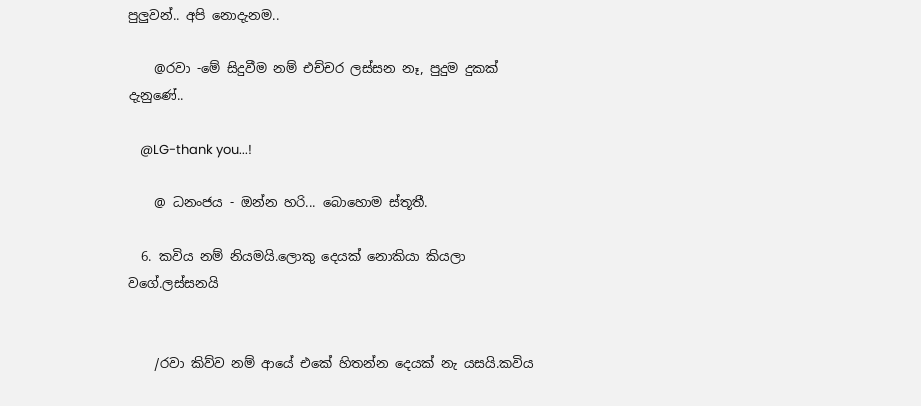පුලුවන්.. අපි නොදැනම..

    @රවා -මේ සිදුවීම නම් එච්චර ලස්සන නෑ, පුදුම දුකක් දැනුණේ..

    @LG-thank you...!

    @ ධනංජය - ඔන්න හරි... බොහොම ස්තූතී.

  6. කවිය නම් නියමයි.ලොකු දෙයක් නොකියා කියලා වගේ.ලස්සනයි


    /රවා කිව්ව නම් ආයේ එකේ හිතන්න දෙයක් නැ යසයි.කවිය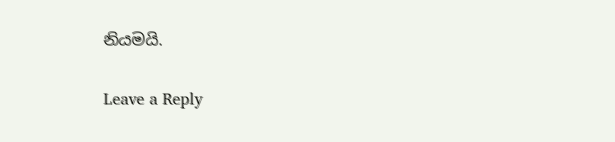නියමයි.

Leave a Reply